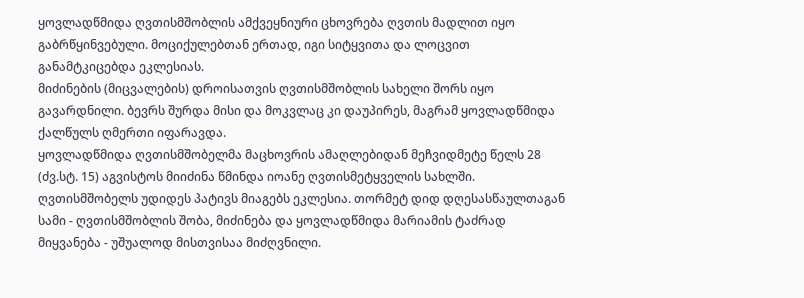ყოვლადწმიდა ღვთისმშობლის ამქვეყნიური ცხოვრება ღვთის მადლით იყო გაბრწყინვებული. მოციქულებთან ერთად, იგი სიტყვითა და ლოცვით განამტკიცებდა ეკლესიას.
მიძინების (მიცვალების) დროისათვის ღვთისმშობლის სახელი შორს იყო გავარდნილი. ბევრს შურდა მისი და მოკვლაც კი დაუპირეს, მაგრამ ყოვლადწმიდა ქალწულს ღმერთი იფარავდა.
ყოვლადწმიდა ღვთისმშობელმა მაცხოვრის ამაღლებიდან მეჩვიდმეტე წელს 28 (ძვ.სტ. 15) აგვისტოს მიიძინა წმინდა იოანე ღვთისმეტყველის სახლში.
ღვთისმშობელს უდიდეს პატივს მიაგებს ეკლესია. თორმეტ დიდ დღესასწაულთაგან სამი - ღვთისმშობლის შობა, მიძინება და ყოვლადწმიდა მარიამის ტაძრად მიყვანება - უშუალოდ მისთვისაა მიძღვნილი.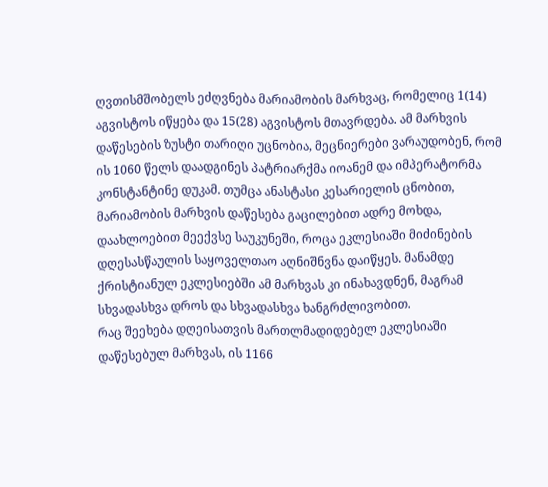ღვთისმშობელს ეძღვნება მარიამობის მარხვაც, რომელიც 1(14) აგვისტოს იწყება და 15(28) აგვისტოს მთავრდება. ამ მარხვის დაწესების ზუსტი თარიღი უცნობია, მეცნიერები ვარაუდობენ, რომ ის 1060 წელს დაადგინეს პატრიარქმა იოანემ და იმპერატორმა კონსტანტინე დუკამ. თუმცა ანასტასი კესარიელის ცნობით, მარიამობის მარხვის დაწესება გაცილებით ადრე მოხდა, დაახლოებით მეექვსე საუკუნეში, როცა ეკლესიაში მიძინების დღესასწაულის საყოველთაო აღნიშნვნა დაიწყეს. მანამდე ქრისტიანულ ეკლესიებში ამ მარხვას კი ინახავდნენ, მაგრამ სხვადასხვა დროს და სხვადასხვა ხანგრძლივობით.
რაც შეეხება დღეისათვის მართლმადიდებელ ეკლესიაში დაწესებულ მარხვას, ის 1166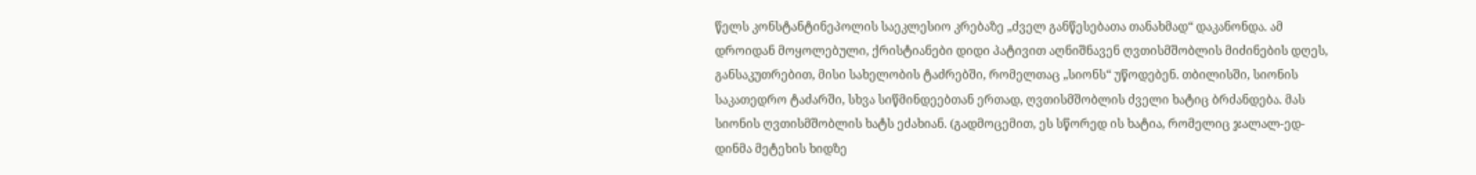წელს კონსტანტინეპოლის საეკლესიო კრებაზე „ძველ განწესებათა თანახმად“ დაკანონდა. ამ დროიდან მოყოლებული, ქრისტიანები დიდი პატივით აღნიშნავენ ღვთისმშობლის მიძინების დღეს, განსაკუთრებით, მისი სახელობის ტაძრებში, რომელთაც „სიონს“ უწოდებენ. თბილისში, სიონის საკათედრო ტაძარში, სხვა სიწმინდეებთან ერთად, ღვთისმშობლის ძველი ხატიც ბრძანდება. მას სიონის ღვთისმშობლის ხატს ეძახიან. (გადმოცემით, ეს სწორედ ის ხატია, რომელიც ჯალალ-ედ-დინმა მეტეხის ხიდზე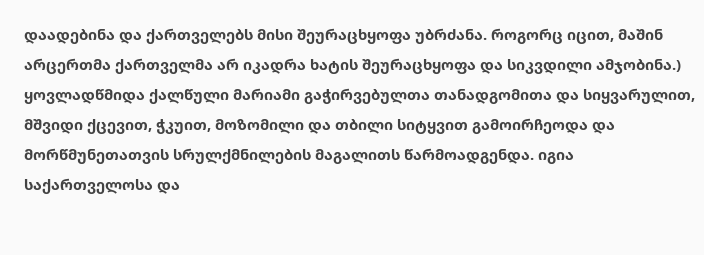დაადებინა და ქართველებს მისი შეურაცხყოფა უბრძანა. როგორც იცით, მაშინ არცერთმა ქართველმა არ იკადრა ხატის შეურაცხყოფა და სიკვდილი ამჯობინა.)
ყოვლადწმიდა ქალწული მარიამი გაჭირვებულთა თანადგომითა და სიყვარულით, მშვიდი ქცევით, ჭკუით, მოზომილი და თბილი სიტყვით გამოირჩეოდა და მორწმუნეთათვის სრულქმნილების მაგალითს წარმოადგენდა. იგია საქართველოსა და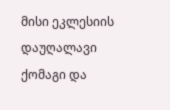მისი ეკლესიის დაუღალავი ქომაგი და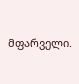მფარველი.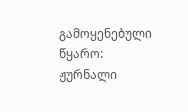გამოყენებული წყარო:
ჟურნალი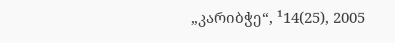„კარიბჭე“, ¹14(25), 2005